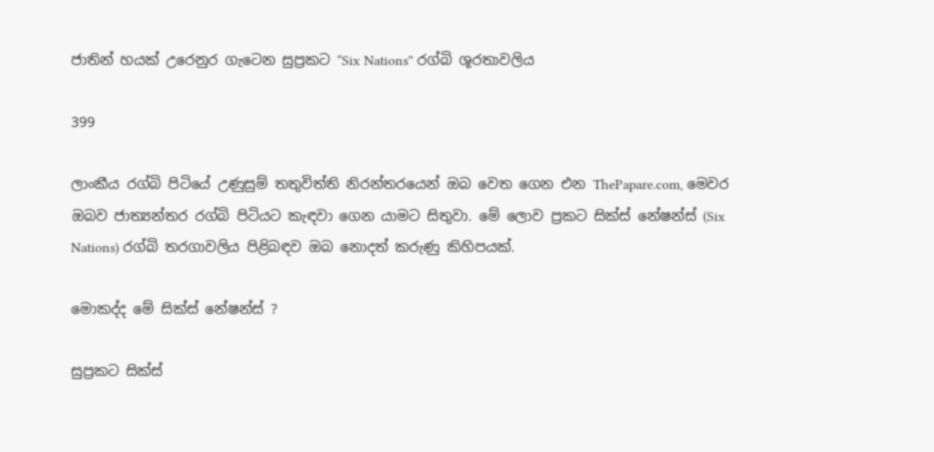ජාතින් හයක් උරෙනුර ගැටෙන සුප්‍රකට “Six Nations” රග්බි ශූරතාවලිය

399

ලාංකීය රග්බි පිටියේ උණුසුම් තතුවිත්ති නිරන්තරයෙන් ඔබ වෙත ගෙන එන ThePapare.com, මෙවර ඔබව ජාත්‍යන්තර රග්බි පිටියට කැඳවා ගෙන යාමට සිතුවා. මේ ලොව ප්‍රකට සික්ස් නේෂන්ස් (Six Nations) රග්බි තරගාවලිය පිළිබඳව ඔබ නොදත් කරුණු කිහිපයක්.

මොකද්ද මේ සික්ස් නේෂන්ස් ?

සුප්‍රකට සික්ස්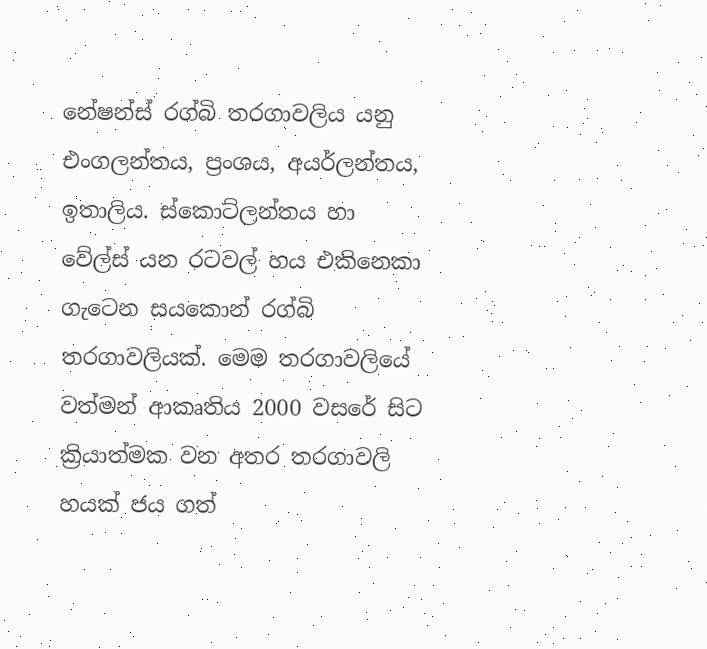නේෂන්ස් රග්බි තරගාවලිය යනු එංගලන්තය, ප්‍රංශය, අයර්ලන්තය, ඉතාලිය. ස්කොට්ලන්තය හා වේල්ස් යන රටවල් හය එකිනෙකා ගැටෙන සයකොන් රග්බි තරගාවලියක්. මෙම තරගාවලියේ වත්මන් ආකෘතිය 2000 වසරේ සිට ක්‍රියාත්මක වන අතර තරගාවලි හයක් ජය ගත්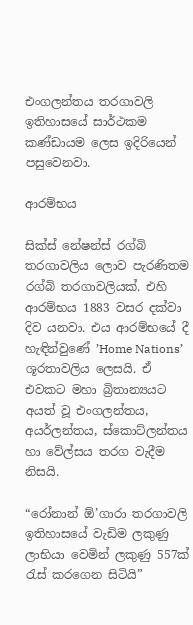එංගලන්තය තරගාවලි ඉතිහාසයේ සාර්ථකම කණ්ඩායම ලෙස ඉදිරියෙන් පසුවෙනවා.

ආරම්භය

සික්ස් නේෂන්ස් රග්බි තරගාවලිය ලොව පැරණිතම රග්බි තරගාවලියක්. එහි ආරම්භය 1883 වසර දක්වා දිව යනවා. එය ආරම්භයේ දී හැඳින්වුණේ ’Home Nations’ ශූරතාවලිය ලෙසයි. ඒ එවකට මහා බ්‍රිතාන්‍යයට අයත් වූ එංගලන්තය, අයර්ලන්තය, ස්කොට්ලන්තය හා වේල්සය තරග වැදීම නිසයි.

“රෝනාන් ඕ’ගාරා තරගාවලි ඉතිහාසයේ වැඩිම ලකුණු ලාභියා වෙමින් ලකුණු 557ක් රැස් කරගෙන සිටියි”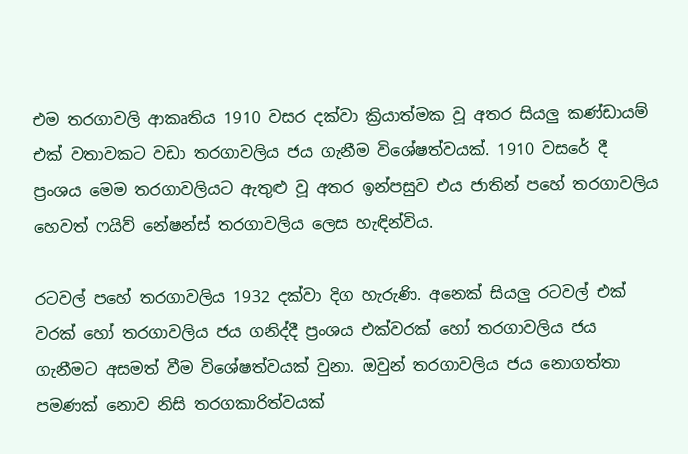එම තරගාවලි ආකෘතිය 1910 වසර දක්වා ක්‍රියාත්මක වූ අතර සියලු කණ්ඩායම් එක් වතාවකට වඩා තරගාවලිය ජය ගැනීම විශේෂත්වයක්. 1910 වසරේ දී ප්‍රංශය මෙම තරගාවලියට ඇතුළු වූ අතර ඉන්පසුව එය ජාතින් පහේ තරගාවලිය හෙවත් ෆයිව් නේෂන්ස් තරගාවලිය ලෙස හැඳින්විය.

රටවල් පහේ තරගාවලිය 1932 දක්වා දිග හැරුණි. අනෙක් සියලු රටවල් එක් වරක් හෝ තරගාවලිය ජය ගනිද්දී ප්‍රංශය එක්වරක් හෝ තරගාවලිය ජය ගැනීමට අසමත් වීම විශේෂත්වයක් වුනා. ඔවුන් තරගාවලිය ජය නොගත්තා පමණක් නොව නිසි තරගකාරිත්වයක්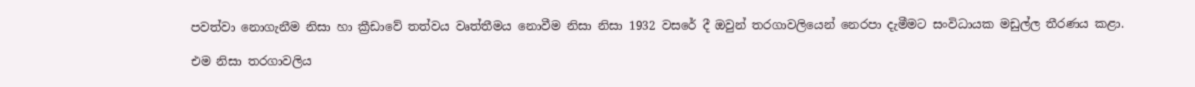පවත්වා නොගැනීම නිසා හා ක්‍රීඩාවේ තත්වය වෘත්තීමය නොවීම නිසා නිසා 1932 වසරේ දී ඔවුන් තරගාවලියෙන් නෙරපා දැමීමට සංවිධායක මඩුල්ල තීරණය කළා.

එම නිසා තරගාවලිය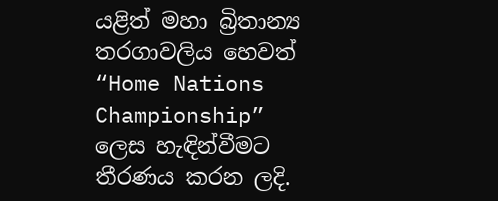යළිත් මහා බ්‍රිතාන්‍ය තරගාවලිය හෙවත් “Home Nations Championship” ලෙස හැඳින්වීමට තීරණය කරන ලදි.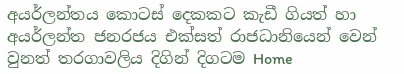අයර්ලන්තය කොටස් දෙකකට කැඩී ගියත් හා අයර්ලන්ත ජනරජය එක්සත් රාජධානියෙන් වෙන් වුනත් තරගාවලිය දිගින් දිගටම Home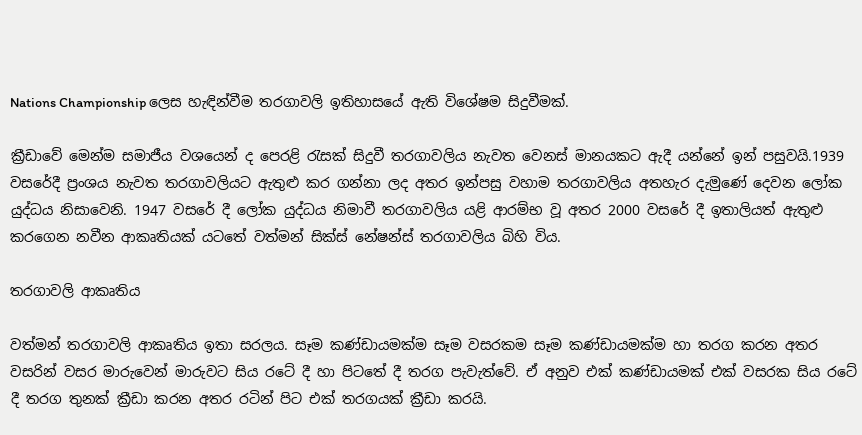Nations Championship ලෙස හැඳින්වීම තරගාවලි ඉතිහාසයේ ඇති විශේෂම සිදුවීමක්.

ක්‍රීඩාවේ මෙන්ම සමාජීය වශයෙන් ද පෙරළි රැසක් සිදුවී තරගාවලිය නැවත වෙනස් මානයකට ඇදී යන්නේ ඉන් පසුවයි.1939 වසරේදී ප්‍රංශය නැවත තරගාවලියට ඇතුළු කර ගන්නා ලද අතර ඉන්පසු වහාම තරගාවලිය අතහැර දැමුණේ දෙවන ලෝක යුද්ධය නිසාවෙනි. 1947 වසරේ දී ලෝක යුද්ධය නිමාවී තරගාවලිය යළි ආරම්භ වූ අතර 2000 වසරේ දී ඉතාලියත් ඇතුළු කරගෙන නවීන ආකෘතියක් යටතේ වත්මන් සික්ස් නේෂන්ස් තරගාවලිය බිහි විය.

තරගාවලි ආකෘතිය

වත්මන් තරගාවලි ආකෘතිය ඉතා සරලය. සෑම කණ්ඩායමක්ම සෑම වසරකම සෑම කණ්ඩායමක්ම හා තරග කරන අතර වසරින් වසර මාරුවෙන් මාරුවට සිය රටේ දී හා පිටතේ දී තරග පැවැත්වේ. ඒ අනුව එක් කණ්ඩායමක් එක් වසරක සිය රටේ දී තරග තුනක් ක්‍රීඩා කරන අතර රටින් පිට එක් තරගයක් ක්‍රීඩා කරයි.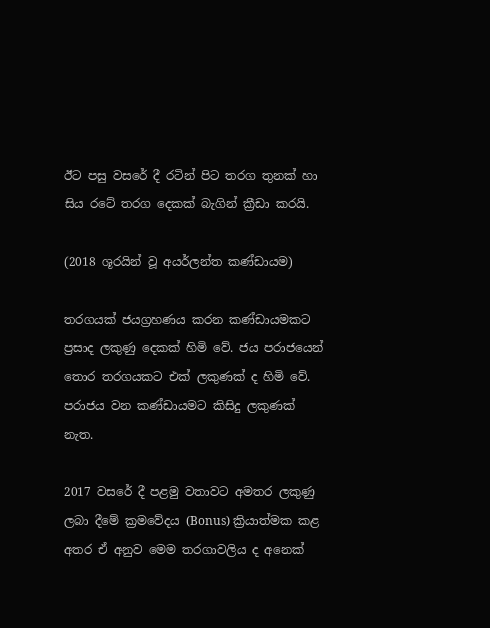ඊට පසු වසරේ දී රටින් පිට තරග තුනක් හා සිය රටේ තරග දෙකක් බැගින් ක්‍රීඩා කරයි.

(2018 ශූරයින් වූ අයර්ලන්ත කණ්ඩායම)

තරගයක් ජයග්‍රහණය කරන කණ්ඩායමකට ප්‍රසාද ලකුණු දෙකක් හිමි වේ. ජය පරාජයෙන් තොර තරගයකට එක් ලකුණක් ද හිමි වේ. පරාජය වන කණ්ඩායමට කිසිදු ලකුණක් නැත.

2017 වසරේ දී පළමු වතාවට අමතර ලකුණු ලබා දීමේ ක්‍රමවේදය (Bonus) ක්‍රියාත්මක කළ අතර ඒ අනුව මෙම තරගාවලිය ද අනෙක්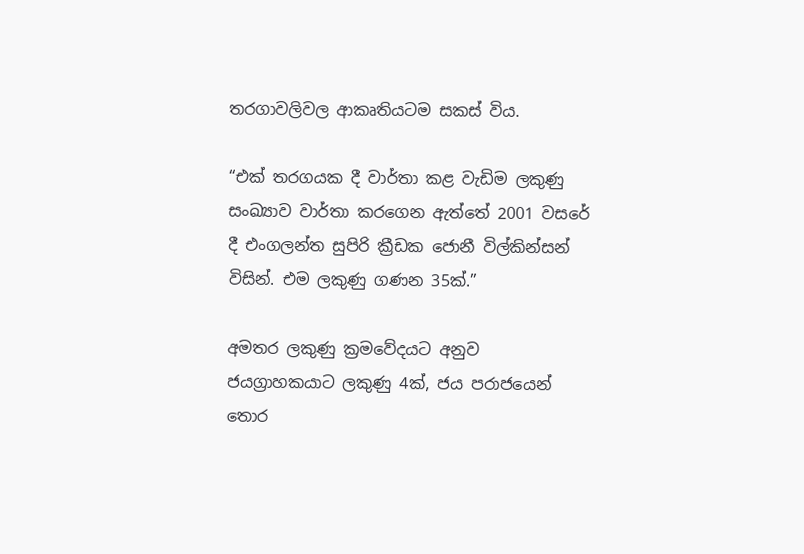තරගාවලිවල ආකෘතියටම සකස් විය.

“එක් තරගයක දී වාර්තා කළ වැඩිම ලකුණු සංඛ්‍යාව වාර්තා කරගෙන ඇත්තේ 2001 වසරේ දී එංගලන්ත සුපිරි ක්‍රීඩක ජොනී විල්කින්සන් විසින්. එම ලකුණු ගණන 35ක්.”

අමතර ලකුණු ක්‍රමවේදයට අනුව ජයග්‍රාහකයාට ලකුණු 4ක්, ජය පරාජයෙන් තොර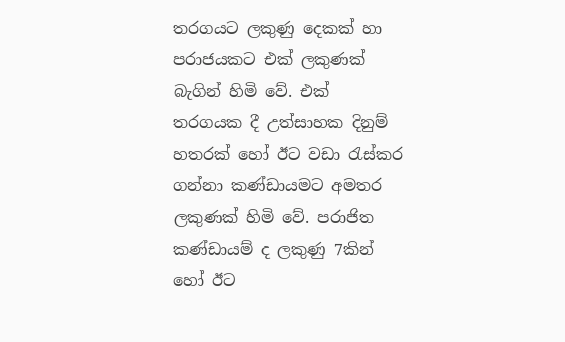තරගයට ලකුණු දෙකක් හා පරාජයකට එක් ලකුණක් බැගින් හිමි වේ. එක් තරගයක දී උත්සාහක දිනුම් හතරක් හෝ ඊට වඩා රැස්කර ගන්නා කණ්ඩායමට අමතර ලකුණක් හිමි වේ. පරාජිත කණ්ඩායම් ද ලකුණු 7කින් හෝ ඊට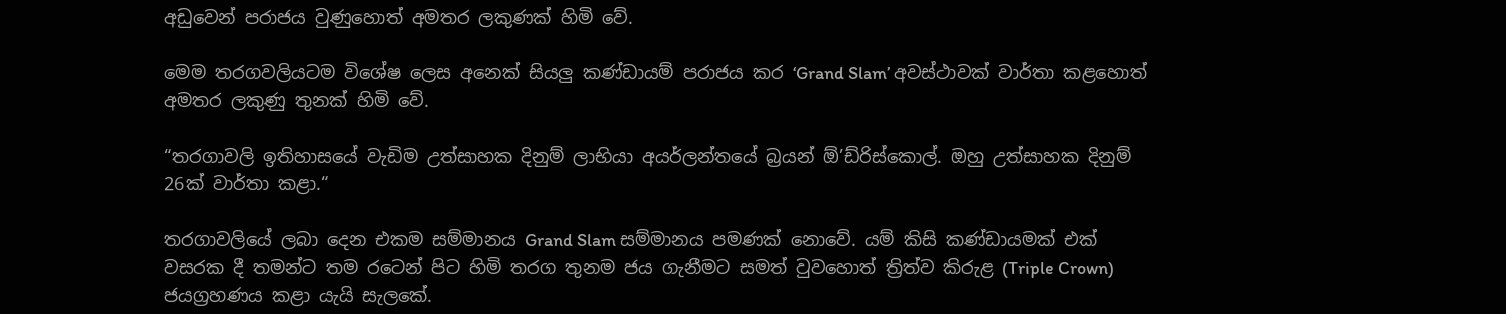අඩුවෙන් පරාජය වුණුහොත් අමතර ලකුණක් හිමි වේ.

මෙම තරගවලියටම විශේෂ ලෙස අනෙක් සියලු කණ්ඩායම් පරාජය කර ‘Grand Slam’ අවස්ථාවක් වාර්තා කළහොත් අමතර ලකුණු තුනක් හිමි වේ.

“තරගාවලි ඉතිහාසයේ වැඩිම උත්සාහක දිනුම් ලාභියා අයර්ලන්තයේ බ්‍රයන් ඕ’ඩ්රිස්කොල්. ඔහු උත්සාහක දිනුම් 26ක් වාර්තා කළා.“

තරගාවලියේ ලබා දෙන එකම සම්මානය Grand Slam සම්මානය පමණක් නොවේ. යම් කිසි කණ්ඩායමක් එක් වසරක දී තමන්ට තම රටෙන් පිට හිමි තරග තුනම ජය ගැනීමට සමත් වුවහොත් ත්‍රිත්ව කිරුළ (Triple Crown) ජයග්‍රහණය කළා යැයි සැලකේ.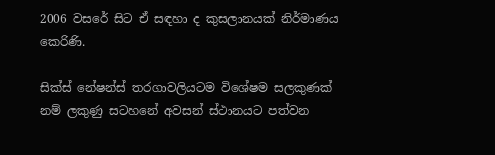2006 වසරේ සිට ඒ සඳහා ද කුසලානයක් නිර්මාණය කෙරිණි.

සික්ස් නේෂන්ස් තරගාවලියටම විශේෂම සලකුණක් නම් ලකුණු සටහනේ අවසන් ස්ථානයට පත්වන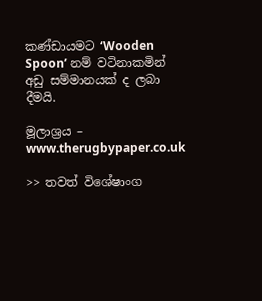කණ්ඩායමට ‘Wooden Spoon’ නම් වටිනාකමින් අඩු සම්මානයක් ද ලබා දීමයි.

මූලාශ්‍රය – www.therugbypaper.co.uk

>> තවත් විශේෂාංග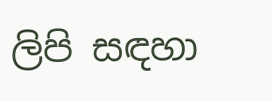ලිපි සඳහා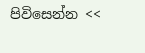පිවිසෙන්න <<